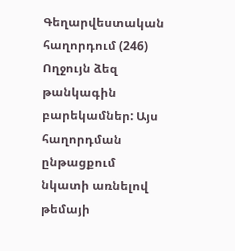Գեղարվեստական հաղորդում (246)
Ողջույն ձեզ թանկագին բարեկամներ: Այս հաղորդման ընթացքում նկատի առնելով թեմայի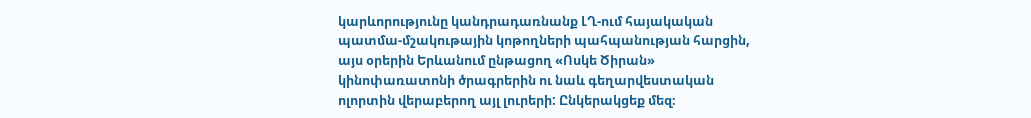կարևորությունը կանդրադառնանք ԼՂ-ում հայակական պատմա-մշակութային կոթողների պահպանության հարցին, այս օրերին Երևանում ընթացող «Ոսկե Ծիրան» կինոփառատոնի ծրագրերին ու նաև գեղարվեստական ոլորտին վերաբերող այլ լուրերի: Ընկերակցեք մեզ։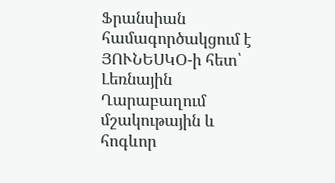Ֆրանսիան համագործակցում է ՅՈՒՆԵՍԿՕ-ի հետ՝ Լեռնային Ղարաբաղում մշակութային և հոգևոր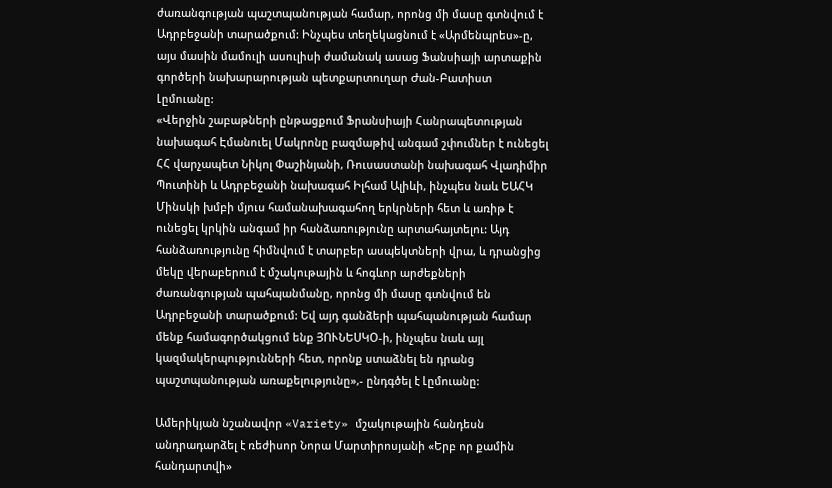ժառանգության պաշտպանության համար, որոնց մի մասը գտնվում է Ադրբեջանի տարածքում: Ինչպես տեղեկացնում է «Արմենպրես»-ը, այս մասին մամուլի ասուլիսի ժամանակ ասաց Ֆանսիայի արտաքին գործերի նախարարության պետքարտուղար Ժան-Բատիստ Լըմուանը:
«Վերջին շաբաթների ընթացքում Ֆրանսիայի Հանրապետության նախագահ Էմանուել Մակրոնը բազմաթիվ անգամ շփումներ է ունեցել ՀՀ վարչապետ Նիկոլ Փաշինյանի, Ռուսաստանի նախագահ Վլադիմիր Պուտինի և Ադրբեջանի նախագահ Իլհամ Ալիևի, ինչպես նաև ԵԱՀԿ Մինսկի խմբի մյուս համանախագահող երկրների հետ և առիթ է ունեցել կրկին անգամ իր հանձառությունը արտահայտելու: Այդ հանձառությունը հիմնվում է տարբեր ասպեկտների վրա, և դրանցից մեկը վերաբերում է մշակութային և հոգևոր արժեքների ժառանգության պահպանմանը, որոնց մի մասը գտնվում են Ադրբեջանի տարածքում: Եվ այդ գանձերի պահպանության համար մենք համագործակցում ենք ՅՈՒՆԵՍԿՕ-ի, ինչպես նաև այլ կազմակերպությունների հետ, որոնք ստաձնել են դրանց պաշտպանության առաքելությունը»,- ընդգծել է Լըմուանը:

Ամերիկյան նշանավոր «Variety» մշակութային հանդեսն անդրադարձել է ռեժիսոր Նորա Մարտիրոսյանի «Երբ որ քամին հանդարտվի»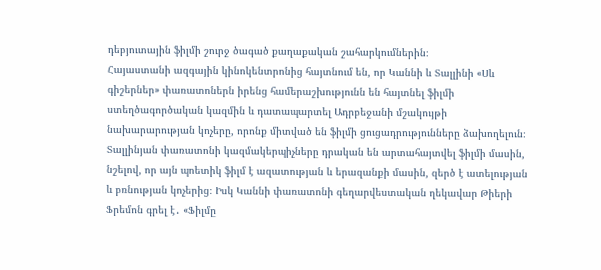դեբյուտային ֆիլմի շուրջ ծագած քաղաքական շահարկումներին։
Հայաստանի ազգային կինոկենտրոնից հայտնում են, որ Կաննի և Տալլինի «Սև գիշերներ» փառատոներն իրենց համերաշխությունն են հայտնել ֆիլմի ստեղծագործական կազմին և դատապարտել Ադրբեջանի մշակույթի նախարարության կոչերը, որոնք միտված են ֆիլմի ցուցադրությունները ձախողելուն։ Տալլինյան փառատոնի կազմակերպիչները դրական են արտահայտվել ֆիլմի մասին, նշելով, որ այն պոետիկ ֆիլմ է ազատության և երազանքի մասին, զերծ է ատելության և բռնության կոչերից։ Իսկ Կաննի փառատոնի գեղարվեստական ղեկավար Թիերի Ֆրեմոն գրել է․ «Ֆիլմը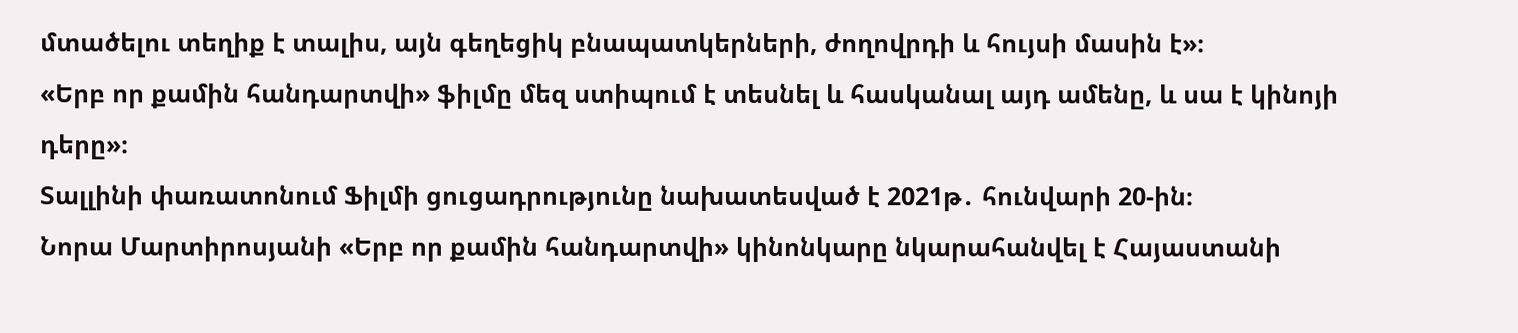մտածելու տեղիք է տալիս, այն գեղեցիկ բնապատկերների, ժողովրդի և հույսի մասին է»։
«Երբ որ քամին հանդարտվի» ֆիլմը մեզ ստիպում է տեսնել և հասկանալ այդ ամենը, և սա է կինոյի դերը»։
Տալլինի փառատոնում Ֆիլմի ցուցադրությունը նախատեսված է 2021թ․ հունվարի 20-ին։
Նորա Մարտիրոսյանի «Երբ որ քամին հանդարտվի» կինոնկարը նկարահանվել է Հայաստանի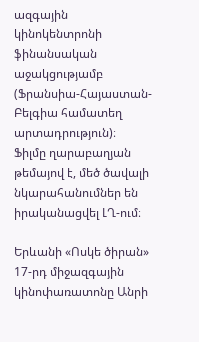ազգային կինոկենտրոնի ֆինանսական աջակցությամբ (Ֆրանսիա-Հայաստան-Բելգիա համատեղ արտադրություն)։
Ֆիլմը ղարաբաղյան թեմայով է, մեծ ծավալի նկարահանումներ են իրականացվել ԼՂ-ում։

Երևանի «Ոսկե ծիրան» 17-րդ միջազգային կինոփառատոնը Անրի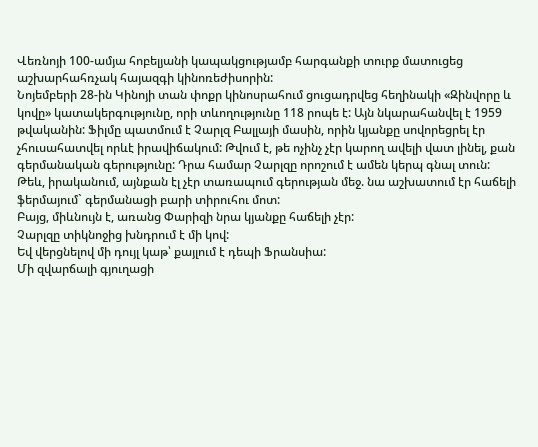Վեռնոյի 100-ամյա հոբելյանի կապակցությամբ հարգանքի տուրք մատուցեց աշխարհահռչակ հայազգի կինոռեժիսորին:
Նոյեմբերի 28-ին Կինոյի տան փոքր կինոսրահում ցուցադրվեց հեղինակի «Զինվորը և կովը» կատակերգությունը, որի տևողությունը 118 րոպե է: Այն նկարահանվել է 1959 թվականին: Ֆիլմը պատմում է Չարլզ Բալլայի մասին, որին կյանքը սովորեցրել էր չհուսահատվել որևէ իրավիճակում: Թվում է, թե ոչինչ չէր կարող ավելի վատ լինել, քան գերմանական գերությունը: Դրա համար Չարլզը որոշում է ամեն կերպ գնալ տուն:
Թեև, իրականում, այնքան էլ չէր տառապում գերության մեջ. նա աշխատում էր հաճելի ֆերմայում` գերմանացի բարի տիրուհու մոտ:
Բայց, միևնույն է, առանց Փարիզի նրա կյանքը հաճելի չէր:
Չարլզը տիկնոջից խնդրում է մի կով:
Եվ վերցնելով մի դույլ կաթ՝ քայլում է դեպի Ֆրանսիա:
Մի զվարճալի գյուղացի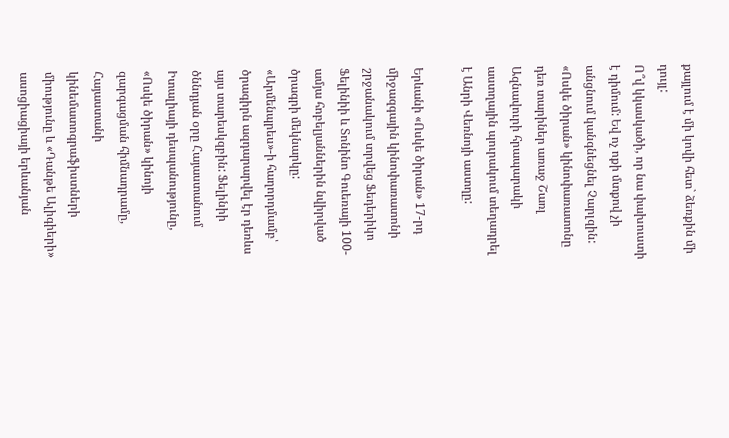քայլում է մի կովի հետ` ձեռքին մի դույլ:
Ո՞վ կկասկածի, որ նա փախուստի է դիմում: Եվ ոչ ոքի մտքով չի անցնում կանգնեցնել Չարլզին:
«Ոսկե ծիրան» կինոփառատոնը դեռ տարիներ առաջ Շառլ Ազնավուրի հրապարակի աստղային պուրակում տեղադրել է Անրի Վեռնոյի աստղը:

Երևանի «Ոսկե ծիրան» 17-րդ միջազգային կինոփառատոնի շրջանակում տրվեց Ֆեդերիկո Ֆելինիի և Տոնինո Գուեռայի 100-ամյա հոբելյաններին նվիրված ծրագրի մեկնարկը:
«Արմենպրես»-ի հաղորդմամբ՝ ծրագիրն ազդարարվել էր դեռևս այս տարեսկզբին: Ֆելինիի ծննդյան օրը Հայաստանում Իտալիայի դեսպանությունը, «Ոսկե ծիրան» կինոյի զարգացման հիմնադրամը, Հայաստանի կինեմատոգրաֆիստների միությունը և «Դանթե Ալիգիերի» ասոցիացիայի երևանյան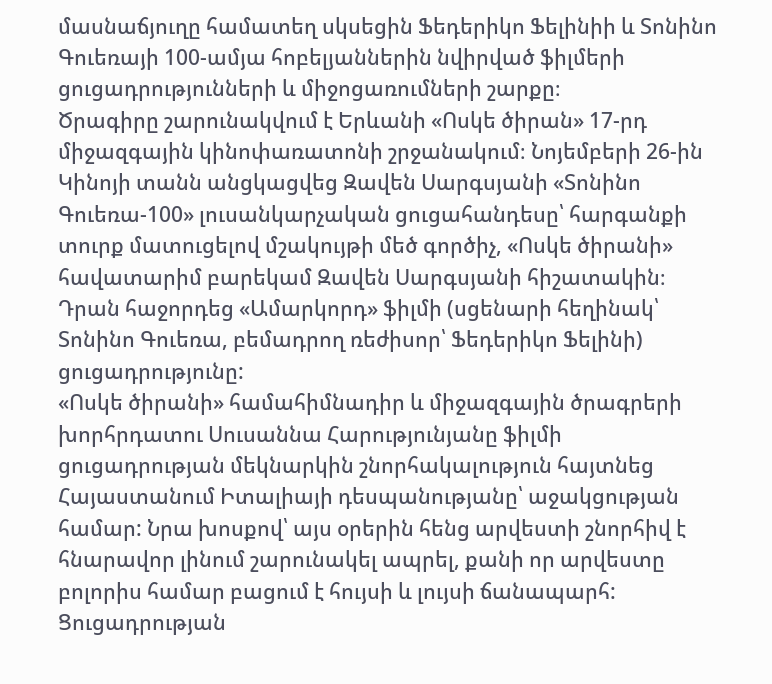մասնաճյուղը համատեղ սկսեցին Ֆեդերիկո Ֆելինիի և Տոնինո Գուեռայի 100-ամյա հոբելյաններին նվիրված ֆիլմերի ցուցադրությունների և միջոցառումների շարքը։
Ծրագիրը շարունակվում է Երևանի «Ոսկե ծիրան» 17-րդ միջազգային կինոփառատոնի շրջանակում։ Նոյեմբերի 26-ին Կինոյի տանն անցկացվեց Զավեն Սարգսյանի «Տոնինո Գուեռա-100» լուսանկարչական ցուցահանդեսը՝ հարգանքի տուրք մատուցելով մշակույթի մեծ գործիչ, «Ոսկե ծիրանի» հավատարիմ բարեկամ Զավեն Սարգսյանի հիշատակին։ Դրան հաջորդեց «Ամարկորդ» ֆիլմի (սցենարի հեղինակ՝ Տոնինո Գուեռա, բեմադրող ռեժիսոր՝ Ֆեդերիկո Ֆելինի) ցուցադրությունը:
«Ոսկե ծիրանի» համահիմնադիր և միջազգային ծրագրերի խորհրդատու Սուսաննա Հարությունյանը ֆիլմի ցուցադրության մեկնարկին շնորհակալություն հայտնեց Հայաստանում Իտալիայի դեսպանությանը՝ աջակցության համար: Նրա խոսքով՝ այս օրերին հենց արվեստի շնորհիվ է հնարավոր լինում շարունակել ապրել, քանի որ արվեստը բոլորիս համար բացում է հույսի և լույսի ճանապարհ:
Ցուցադրության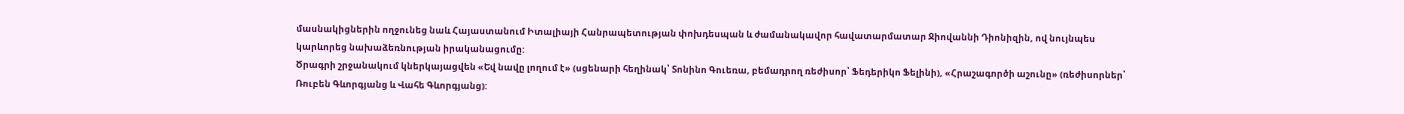մասնակիցներին ողջունեց նաև Հայաստանում Իտալիայի Հանրապետության փոխդեսպան և ժամանակավոր հավատարմատար Ջիովաննի Դիոնիզին, ով նույնպես կարևորեց նախաձեռնության իրականացումը:
Ծրագրի շրջանակում կներկայացվեն «Եվ նավը լողում է» (սցենարի հեղինակ՝ Տոնինո Գուեռա, բեմադրող ռեժիսոր՝ Ֆեդերիկո Ֆելինի), «Հրաշագործի աշունը» (ռեժիսորներ՝ Ռուբեն Գևորգյանց և Վահե Գևորգյանց):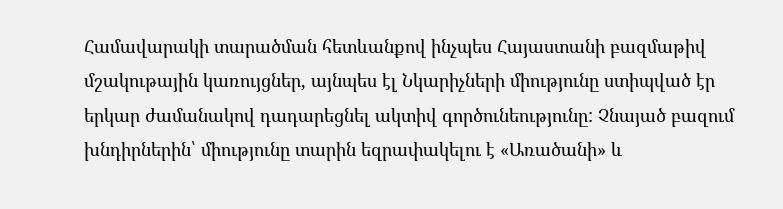Համավարակի տարածման հետևանքով ինչպես Հայաստանի բազմաթիվ մշակութային կառույցներ, այնպես էլ Նկարիչների միությունը ստիպված էր երկար ժամանակով դադարեցնել ակտիվ գործունեությունը: Չնայած բազում խնդիրներին՝ միությունը տարին եզրափակելու է «Առածանի» և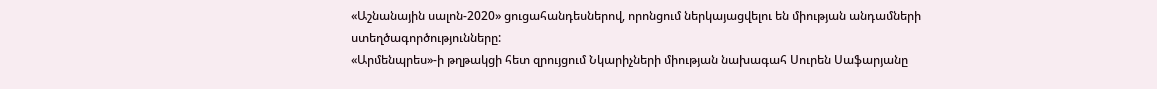«Աշնանային սալոն-2020» ցուցահանդեսներով, որոնցում ներկայացվելու են միության անդամների ստեղծագործությունները:
«Արմենպրես»-ի թղթակցի հետ զրույցում Նկարիչների միության նախագահ Սուրեն Սաֆարյանը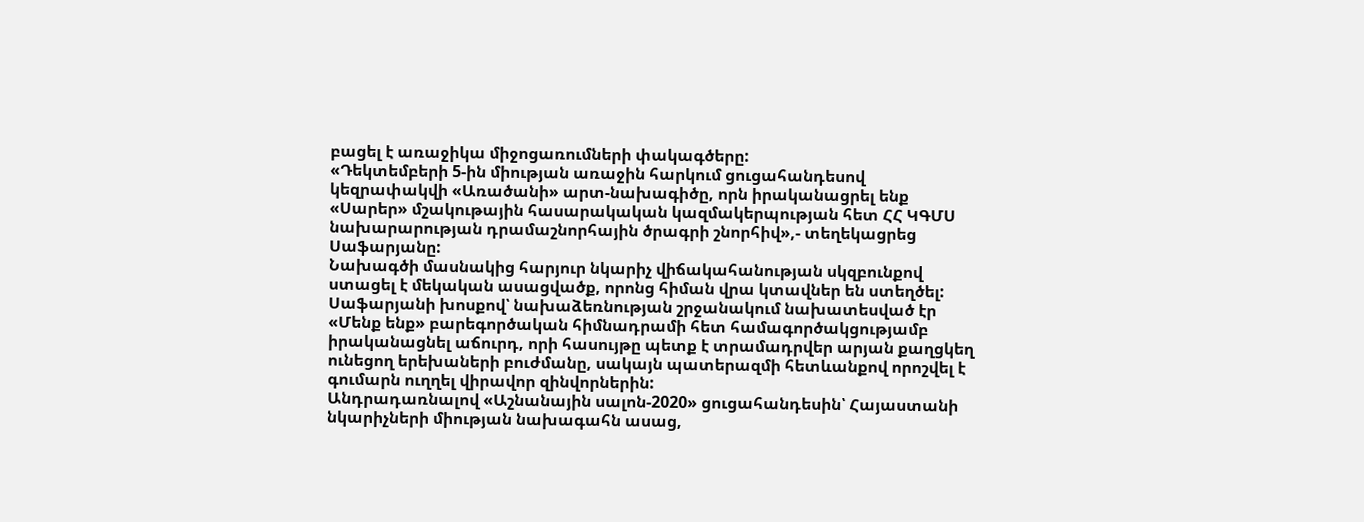բացել է առաջիկա միջոցառումների փակագծերը:
«Դեկտեմբերի 5-ին միության առաջին հարկում ցուցահանդեսով կեզրափակվի «Առածանի» արտ-նախագիծը, որն իրականացրել ենք «Սարեր» մշակութային հասարակական կազմակերպության հետ ՀՀ ԿԳՄՍ նախարարության դրամաշնորհային ծրագրի շնորհիվ»,- տեղեկացրեց Սաֆարյանը:
Նախագծի մասնակից հարյուր նկարիչ վիճակահանության սկզբունքով ստացել է մեկական ասացվածք, որոնց հիման վրա կտավներ են ստեղծել:
Սաֆարյանի խոսքով՝ նախաձեռնության շրջանակում նախատեսված էր «Մենք ենք» բարեգործական հիմնադրամի հետ համագործակցությամբ իրականացնել աճուրդ, որի հասույթը պետք է տրամադրվեր արյան քաղցկեղ ունեցող երեխաների բուժմանը, սակայն պատերազմի հետևանքով որոշվել է գումարն ուղղել վիրավոր զինվորներին:
Անդրադառնալով «Աշնանային սալոն-2020» ցուցահանդեսին՝ Հայաստանի նկարիչների միության նախագահն ասաց,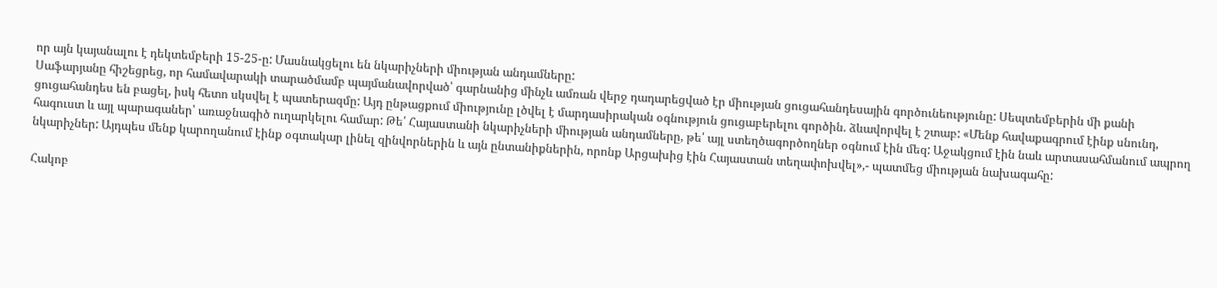որ այն կայանալու է դեկտեմբերի 15-25-ը: Մասնակցելու են նկարիչների միության անդամները:
Սաֆարյանը հիշեցրեց, որ համավարակի տարածմամբ պայմանավորված՝ գարնանից մինչև ամռան վերջ դադարեցված էր միության ցուցահանդեսային գործունեությունը: Սեպտեմբերին մի քանի ցուցահանդես են բացել, իսկ հետո սկսվել է պատերազմը: Այդ ընթացքում միությունը լծվել է մարդասիրական օգնություն ցուցաբերելու գործին. ձևավորվել է շտաբ: «Մենք հավաքագրում էինք սնունդ, հագուստ և այլ պարագաներ՝ առաջնագիծ ուղարկելու համար: Թե՛ Հայաստանի նկարիչների միության անդամները, թե՛ այլ ստեղծագործողներ օգնում էին մեզ: Աջակցում էին նաև արտասահմանում ապրող նկարիչներ: Այդպես մենք կարողանում էինք օգտակար լինել զինվորներին և այն ընտանիքներին, որոնք Արցախից էին Հայաստան տեղափոխվել»,- պատմեց միության նախագահը:

Հակոբ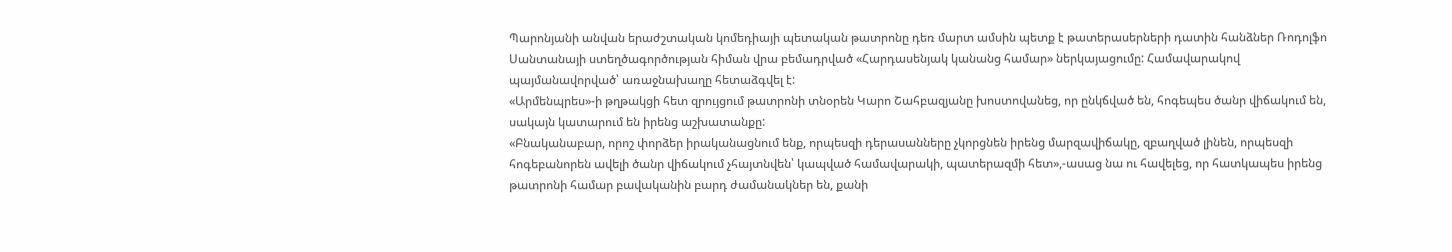Պարոնյանի անվան երաժշտական կոմեդիայի պետական թատրոնը դեռ մարտ ամսին պետք է թատերասերների դատին հանձներ Ռոդոլֆո Սանտանայի ստեղծագործության հիման վրա բեմադրված «Հարդասենյակ կանանց համար» ներկայացումը: Համավարակով պայմանավորված՝ առաջնախաղը հետաձգվել է:
«Արմենպրես»-ի թղթակցի հետ զրույցում թատրոնի տնօրեն Կարո Շահբազյանը խոստովանեց, որ ընկճված են, հոգեպես ծանր վիճակում են, սակայն կատարում են իրենց աշխատանքը:
«Բնականաբար, որոշ փորձեր իրականացնում ենք, որպեսզի դերասանները չկորցնեն իրենց մարզավիճակը, զբաղված լինեն, որպեսզի հոգեբանորեն ավելի ծանր վիճակում չհայտնվեն՝ կապված համավարակի, պատերազմի հետ»,-ասաց նա ու հավելեց, որ հատկապես իրենց թատրոնի համար բավականին բարդ ժամանակներ են, քանի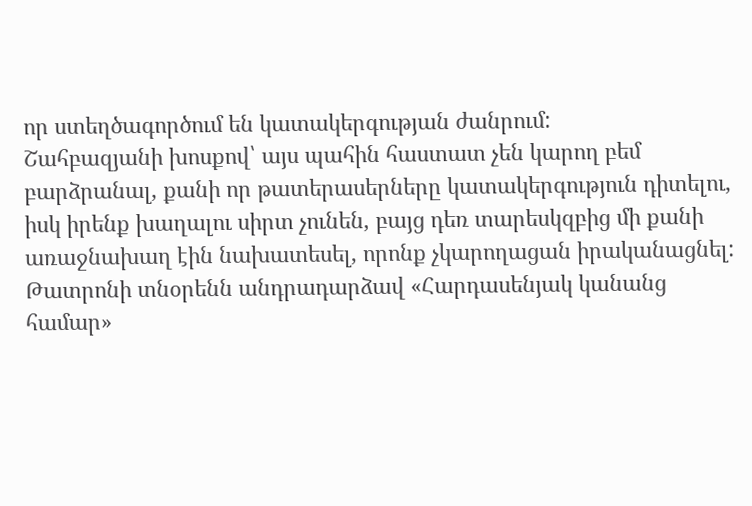որ ստեղծագործում են կատակերգության ժանրում:
Շահբազյանի խոսքով՝ այս պահին հաստատ չեն կարող բեմ բարձրանալ, քանի որ թատերասերները կատակերգություն դիտելու, իսկ իրենք խաղալու սիրտ չունեն, բայց դեռ տարեսկզբից մի քանի առաջնախաղ էին նախատեսել, որոնք չկարողացան իրականացնել:
Թատրոնի տնօրենն անդրադարձավ «Հարդասենյակ կանանց համար»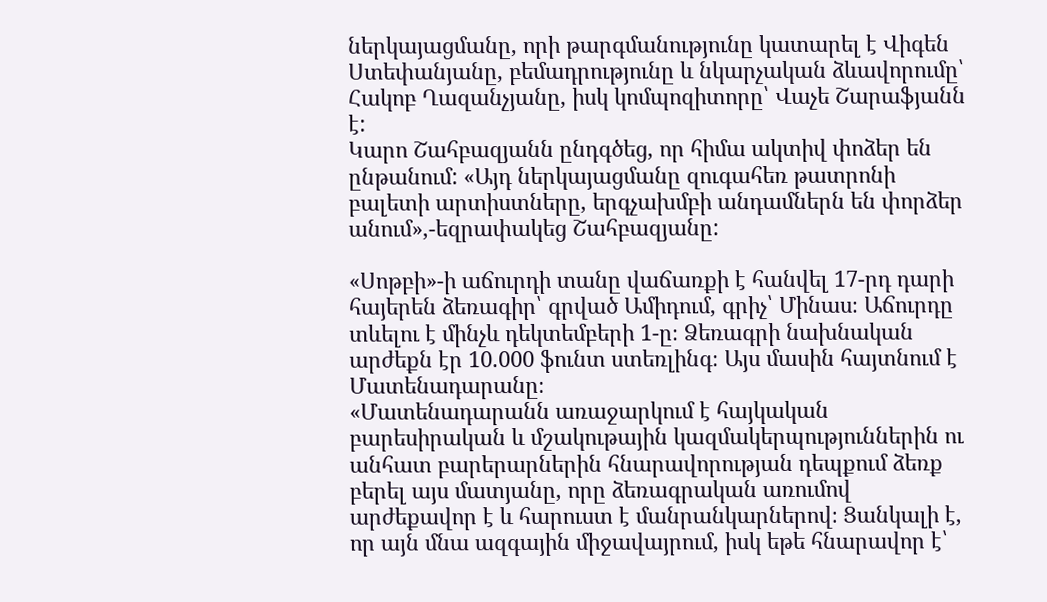ներկայացմանը, որի թարգմանությունը կատարել է Վիգեն Ստեփանյանը, բեմադրությունը և նկարչական ձևավորումը՝ Հակոբ Ղազանչյանը, իսկ կոմպոզիտորը՝ Վաչե Շարաֆյանն է:
Կարո Շահբազյանն ընդգծեց, որ հիմա ակտիվ փոձեր են ընթանում: «Այդ ներկայացմանը զուգահեռ թատրոնի բալետի արտիստները, երգչախմբի անդամներն են փորձեր անում»,-եզրափակեց Շահբազյանը:

«Սոթբի»-ի աճուրդի տանը վաճառքի է հանվել 17-րդ դարի հայերեն ձեռագիր՝ գրված Ամիդում, գրիչ՝ Մինաս։ Աճուրդը տևելու է մինչև դեկտեմբերի 1-ը։ Ձեռագրի նախնական արժեքն էր 10.000 ֆունտ ստեռլինգ։ Այս մասին հայտնում է Մատենադարանը։
«Մատենադարանն առաջարկում է հայկական բարեսիրական և մշակութային կազմակերպություններին ու անհատ բարերարներին հնարավորության դեպքում ձեռք բերել այս մատյանը, որը ձեռագրական առումով արժեքավոր է և հարուստ է մանրանկարներով։ Ցանկալի է, որ այն մնա ազգային միջավայրում, իսկ եթե հնարավոր է՝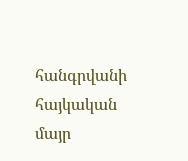հանգրվանի հայկական մայր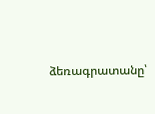ձեռագրատանը՝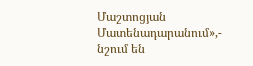Մաշտոցյան Մատենադարանում»,- նշում են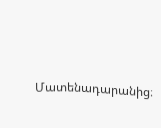Մատենադարանից։